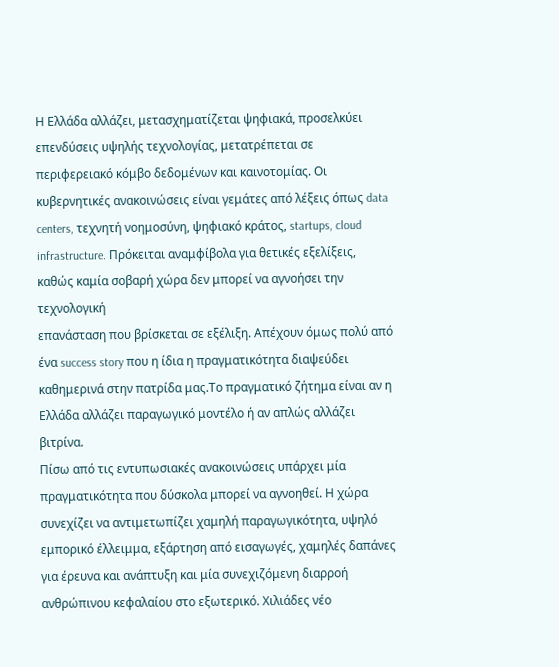Η Ελλάδα αλλάζει, μετασχηματίζεται ψηφιακά, προσελκύει επενδύσεις υψηλής τεχνολογίας, μετατρέπεται σε περιφερειακό κόμβο δεδομένων και καινοτομίας. Οι κυβερνητικές ανακοινώσεις είναι γεμάτες από λέξεις όπως data centers, τεχνητή νοημοσύνη, ψηφιακό κράτος, startups, cloud infrastructure. Πρόκειται αναμφίβολα για θετικές εξελίξεις, καθώς καμία σοβαρή χώρα δεν μπορεί να αγνοήσει την τεχνολογική
επανάσταση που βρίσκεται σε εξέλιξη. Απέχουν όμως πολύ από ένα success story που η ίδια η πραγματικότητα διαψεύδει καθημερινά στην πατρίδα μας.Το πραγματικό ζήτημα είναι αν η Ελλάδα αλλάζει παραγωγικό μοντέλο ή αν απλώς αλλάζει βιτρίνα.
Πίσω από τις εντυπωσιακές ανακοινώσεις υπάρχει μία πραγματικότητα που δύσκολα μπορεί να αγνοηθεί. Η χώρα συνεχίζει να αντιμετωπίζει χαμηλή παραγωγικότητα, υψηλό εμπορικό έλλειμμα, εξάρτηση από εισαγωγές, χαμηλές δαπάνες για έρευνα και ανάπτυξη και μία συνεχιζόμενη διαρροή ανθρώπινου κεφαλαίου στο εξωτερικό. Χιλιάδες νέο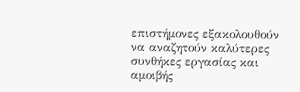επιστήμονες εξακολουθούν να αναζητούν καλύτερες συνθήκες εργασίας και αμοιβής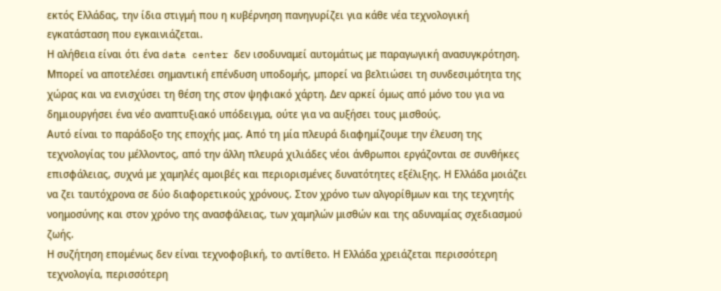εκτός Ελλάδας, την ίδια στιγμή που η κυβέρνηση πανηγυρίζει για κάθε νέα τεχνολογική εγκατάσταση που εγκαινιάζεται.
Η αλήθεια είναι ότι ένα data center δεν ισοδυναμεί αυτομάτως με παραγωγική ανασυγκρότηση. Μπορεί να αποτελέσει σημαντική επένδυση υποδομής, μπορεί να βελτιώσει τη συνδεσιμότητα της χώρας και να ενισχύσει τη θέση της στον ψηφιακό χάρτη. Δεν αρκεί όμως από μόνο του για να δημιουργήσει ένα νέο αναπτυξιακό υπόδειγμα, ούτε για να αυξήσει τους μισθούς.
Αυτό είναι το παράδοξο της εποχής μας. Από τη μία πλευρά διαφημίζουμε την έλευση της τεχνολογίας του μέλλοντος, από την άλλη πλευρά χιλιάδες νέοι άνθρωποι εργάζονται σε συνθήκες επισφάλειας, συχνά με χαμηλές αμοιβές και περιορισμένες δυνατότητες εξέλιξης. Η Ελλάδα μοιάζει να ζει ταυτόχρονα σε δύο διαφορετικούς χρόνους. Στον χρόνο των αλγορίθμων και της τεχνητής νοημοσύνης και στον χρόνο της ανασφάλειας, των χαμηλών μισθών και της αδυναμίας σχεδιασμού ζωής.
Η συζήτηση επομένως δεν είναι τεχνοφοβική, το αντίθετο. Η Ελλάδα χρειάζεται περισσότερη τεχνολογία, περισσότερη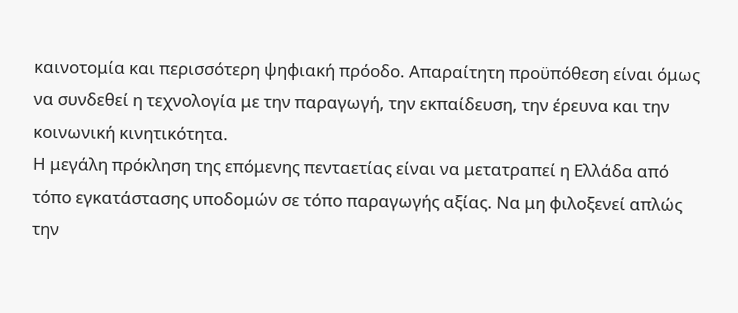καινοτομία και περισσότερη ψηφιακή πρόοδο. Απαραίτητη προϋπόθεση είναι όμως να συνδεθεί η τεχνολογία με την παραγωγή, την εκπαίδευση, την έρευνα και την κοινωνική κινητικότητα.
Η μεγάλη πρόκληση της επόμενης πενταετίας είναι να μετατραπεί η Ελλάδα από τόπο εγκατάστασης υποδομών σε τόπο παραγωγής αξίας. Να μη φιλοξενεί απλώς την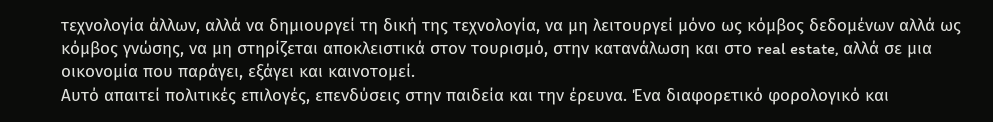τεχνολογία άλλων, αλλά να δημιουργεί τη δική της τεχνολογία, να μη λειτουργεί μόνο ως κόμβος δεδομένων αλλά ως κόμβος γνώσης, να μη στηρίζεται αποκλειστικά στον τουρισμό, στην κατανάλωση και στο real estate, αλλά σε μια οικονομία που παράγει, εξάγει και καινοτομεί.
Αυτό απαιτεί πολιτικές επιλογές, επενδύσεις στην παιδεία και την έρευνα. Ένα διαφορετικό φορολογικό και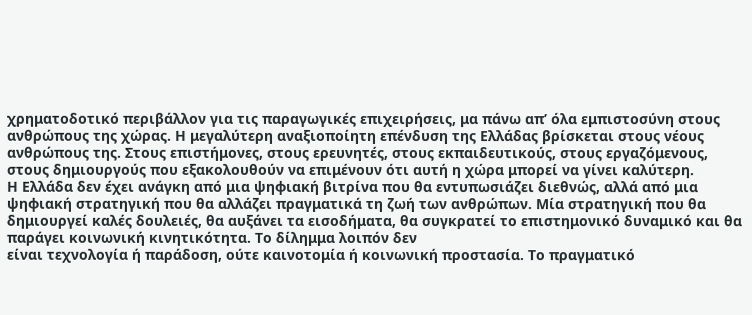χρηματοδοτικό περιβάλλον για τις παραγωγικές επιχειρήσεις, μα πάνω απ’ όλα εμπιστοσύνη στους ανθρώπους της χώρας. Η μεγαλύτερη αναξιοποίητη επένδυση της Ελλάδας βρίσκεται στους νέους ανθρώπους της. Στους επιστήμονες, στους ερευνητές, στους εκπαιδευτικούς, στους εργαζόμενους, στους δημιουργούς που εξακολουθούν να επιμένουν ότι αυτή η χώρα μπορεί να γίνει καλύτερη.
Η Ελλάδα δεν έχει ανάγκη από μια ψηφιακή βιτρίνα που θα εντυπωσιάζει διεθνώς, αλλά από μια ψηφιακή στρατηγική που θα αλλάζει πραγματικά τη ζωή των ανθρώπων. Μία στρατηγική που θα δημιουργεί καλές δουλειές, θα αυξάνει τα εισοδήματα, θα συγκρατεί το επιστημονικό δυναμικό και θα παράγει κοινωνική κινητικότητα. Το δίλημμα λοιπόν δεν
είναι τεχνολογία ή παράδοση, ούτε καινοτομία ή κοινωνική προστασία. Το πραγματικό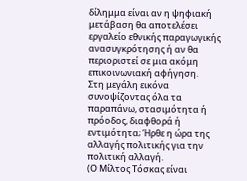δίλημμα είναι αν η ψηφιακή μετάβαση θα αποτελέσει εργαλείο εθνικής παραγωγικής ανασυγκρότησης ή αν θα περιοριστεί σε μια ακόμη επικοινωνιακή αφήγηση.
Στη μεγάλη εικόνα συνοψίζοντας όλα τα παραπάνω, στασιμότητα ή πρόοδος, διαφθορά ή εντιμότητα; Ήρθε η ώρα της αλλαγής πολιτικής για την πολιτική αλλαγή.
(Ο Μίλτος Τόσκας είναι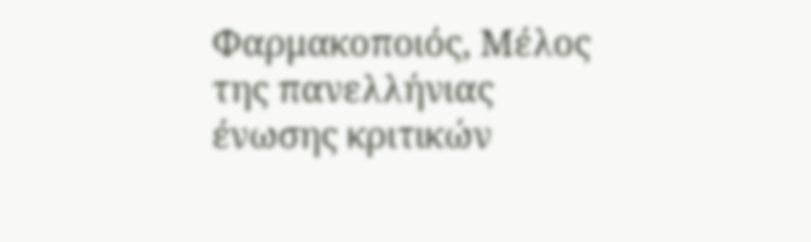Φαρμακοποιός, Μέλος της πανελλήνιας ένωσης κριτικών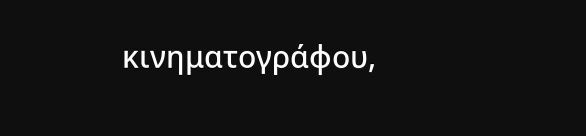κινηματογράφου,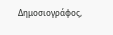Δημοσιογράφος,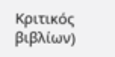Κριτικός βιβλίων)